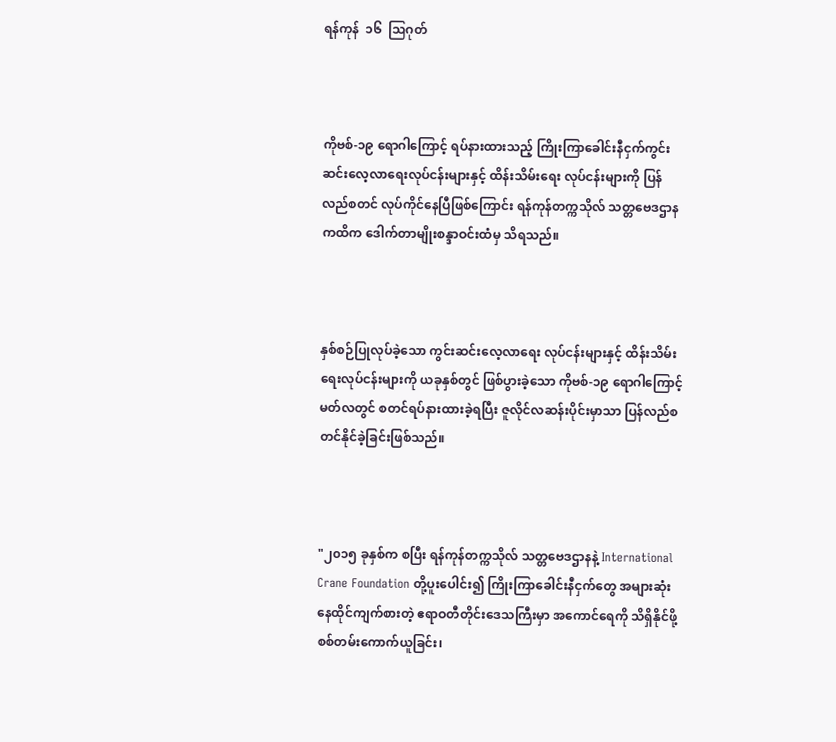ရန်ကုန်  ၁၆  ဩဂုတ်



ကိုဗစ်-၁၉ ရောဂါကြောင့် ရပ်နားထားသည့် ကြိုးကြာခေါင်းနီငှက်ကွင်းဆင်းလေ့လာရေးလုပ်ငန်းများနှင့် ထိန်းသိမ်းရေး လုပ်ငန်းများကို ပြန်လည်စတင် လုပ်ကိုင်နေပြီဖြစ်ကြောင်း ရန်ကုန်တက္ကသိုလ် သတ္တဗေဒဌာန ကထိက ဒေါက်တာမျိုးစန္ဒာဝင်းထံမှ သိရသည်။



နှစ်စဉ်ပြုလုပ်ခဲ့သော ကွင်းဆင်းလေ့လာရေး လုပ်ငန်းများနှင့် ထိန်းသိမ်းရေးလုပ်ငန်းများကို ယခုနှစ်တွင် ဖြစ်ပွားခဲ့သော ကိုဗစ်-၁၉ ရောဂါကြောင့် မတ်လတွင် စတင်ရပ်နားထားခဲ့ရပြီး ဇူလိုင်လဆန်းပိုင်းမှာသာ ပြန်လည်စတင်နိုင်ခဲ့ခြင်းဖြစ်သည်။



"၂၀၁၅ ခုနှစ်က စပြီး ရန်ကုန်တက္ကသိုလ် သတ္တဗေဒဌာနနဲ့ International Crane Foundation တို့ပူးပေါင်း၍ ကြိုးကြာခေါင်းနီငှက်တွေ အများဆုံး နေထိုင်ကျက်စားတဲ့ ဧရာဝတီတိုင်းဒေသကြီးမှာ အကောင်ရေကို သိရှိနိုင်ဖို့ စစ်တမ်းကောက်ယူခြင်း၊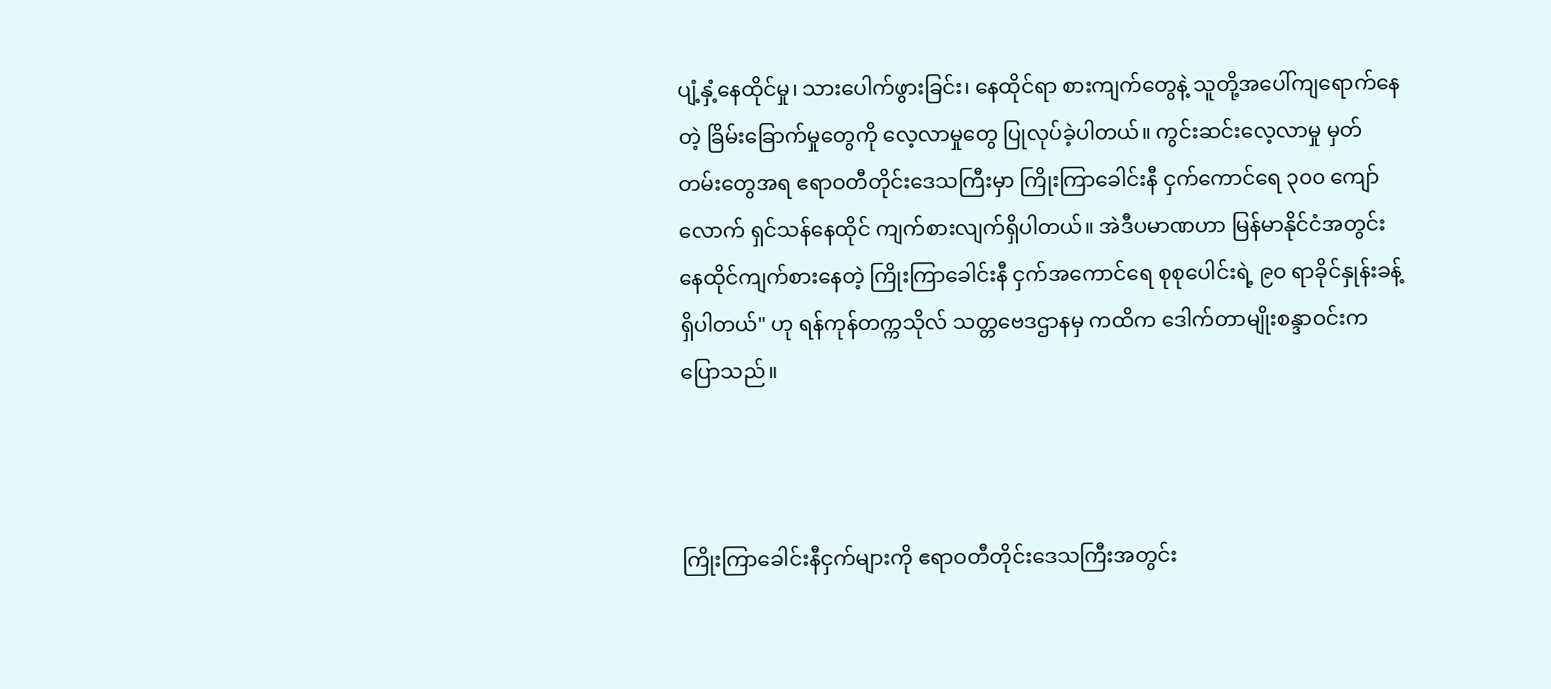ပျံ့နှံ့နေထိုင်မှု၊ သားပေါက်ဖွားခြင်း၊ နေထိုင်ရာ စားကျက်တွေနဲ့ သူတို့အပေါ်ကျရောက်နေတဲ့ ခြိမ်းခြောက်မှုတွေကို လေ့လာမှုတွေ ပြုလုပ်ခဲ့ပါတယ်။ ကွင်းဆင်းလေ့လာမှု မှတ်တမ်းတွေအရ ဧရာဝတီတိုင်းဒေသကြီးမှာ ကြိုးကြာခေါင်းနီ ငှက်ကောင်ရေ ၃၀၀ ကျော်လောက် ရှင်သန်နေထိုင် ကျက်စားလျက်ရှိပါတယ်။ အဲဒီပမာဏဟာ မြန်မာနိုင်ငံအတွင်း နေထိုင်ကျက်စားနေတဲ့ ကြိုးကြာခေါင်းနီ ငှက်အကောင်ရေ စုစုပေါင်းရဲ့ ၉၀ ရာခိုင်နှုန်းခန့်ရှိပါတယ်" ဟု ရန်ကုန်တက္ကသိုလ် သတ္တဗေဒဌာနမှ ကထိက ဒေါက်တာမျိုးစန္ဒာဝင်းက ပြောသည်။



ကြိုးကြာခေါင်းနီငှက်များကို ဧရာဝတီတိုင်းဒေသကြီးအတွင်း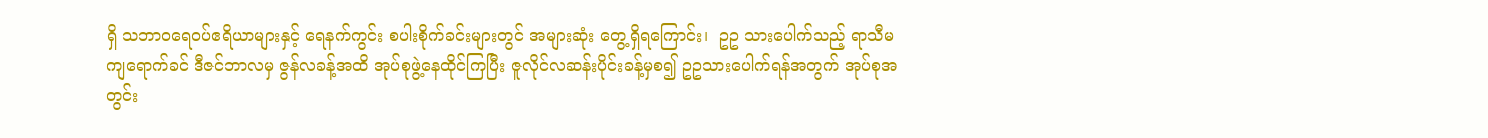ရှိ သဘာဝရေဝပ်ဧရိယာများနှင့် ရေနက်ကွင်း စပါးစိုက်ခင်းများတွင် အများဆုံး တွေ့ရှိရကြောင်း၊  ဥဥ သားပေါက်သည့် ရာသီမကျရောက်ခင် ဒီဇင်ဘာလမှ ဇွန်လခန့်အထိ အုပ်စုဖွဲ့နေထိုင်ကြပြီး ဇူလိုင်လဆန်းပိုင်းခန့်မှစ၍ ဥဥသားပေါက်ရန်အတွက် အုပ်စုအတွင်း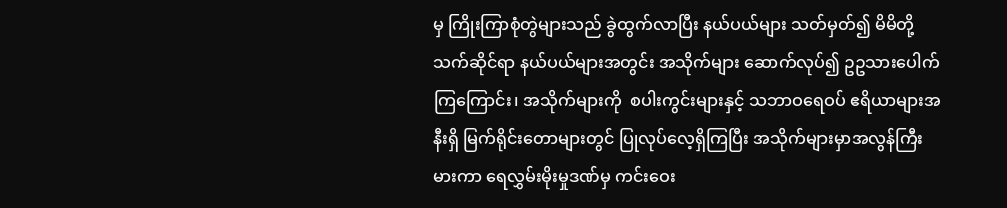မှ ကြိုးကြာစုံတွဲများသည် ခွဲထွက်လာပြီး နယ်ပယ်များ သတ်မှတ်၍ မိမိတို့သက်ဆိုင်ရာ နယ်ပယ်များအတွင်း အသိုက်များ ဆောက်လုပ်၍ ဥဥသားပေါက်ကြကြောင်း၊ အသိုက်များကို  စပါးကွင်းများနှင့် သဘာဝရေဝပ် ဧရိယာများအနီးရှိ မြက်ရိုင်းတောများတွင် ပြုလုပ်လေ့ရှိကြပြီး အသိုက်များမှာအလွန်ကြီးမားကာ ရေလွှမ်းမိုးမှုဒဏ်မှ ကင်းဝေး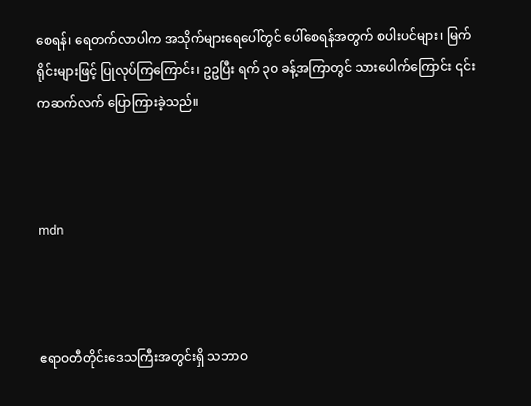စေရန်၊ ရေတက်လာပါက အသိုက်များရေပေါ်တွင် ပေါ်စေရန်အတွက် စပါးပင်များ၊ မြက်ရိုင်းများဖြင့် ပြုလုပ်ကြကြောင်း၊ ဥဥပြီး ရက် ၃၀ ခန့်အကြာတွင် သားပေါက်ကြောင်း ၎င်းကဆက်လက် ပြောကြားခဲ့သည်။



mdn



ဧရာဝတီတိုင်းဒေသကြီးအတွင်းရှိ သဘာဝ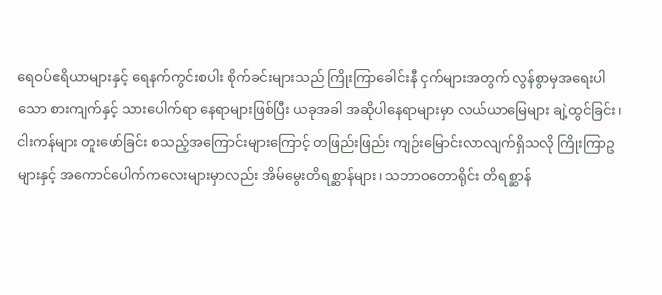ရေဝပ်ဧရိယာများနှင့် ရေနက်ကွင်းစပါး စိုက်ခင်းများသည် ကြိုးကြာခေါင်းနီ ငှက်များအတွက် လွန်စွာမှအရေးပါသော စားကျက်နှင့် သားပေါက်ရာ နေရာများဖြစ်ပြီး ယခုအခါ အဆိုပါနေရာများမှာ လယ်ယာမြေများ ချဲ့ထွင်ခြင်း၊ ငါးကန်များ တူးဖော်ခြင်း စသည့်အကြောင်းများကြောင့် တဖြည်းဖြည်း ကျဉ်းမြောင်းလာလျက်ရှိသလို ကြိုးကြာဥများနှင့် အကောင်ပေါက်ကလေးများမှာလည်း အိမ်မွေးတိရစ္ဆာန်များ၊ သဘာဝတောရိုင်း တိရစ္ဆာန်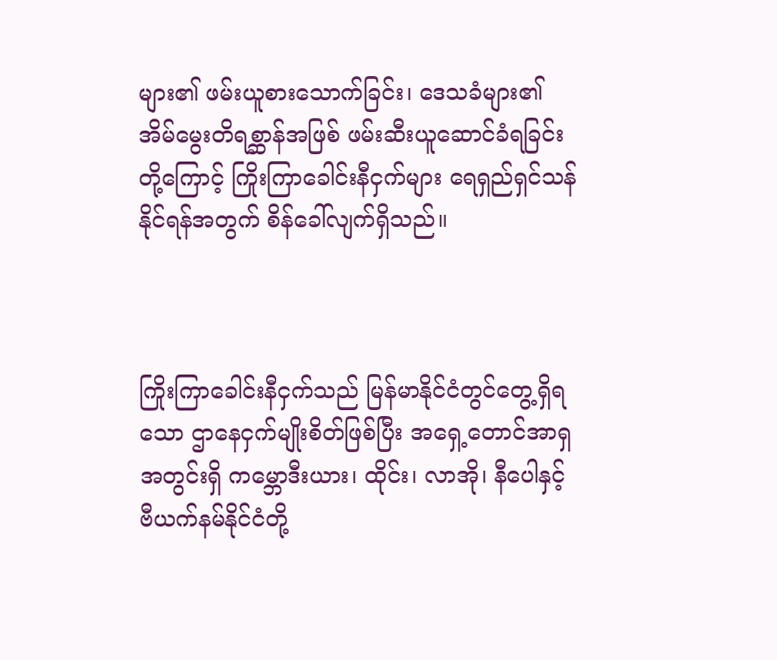များ၏ ဖမ်းယူစားသောက်ခြင်း၊ ဒေသခံများ၏ အိမ်မွေးတိရစ္ဆာန်အဖြစ် ဖမ်းဆီးယူဆောင်ခံရခြင်းတို့ကြောင့် ကြိုးကြာခေါင်းနီငှက်များ ရေရှည်ရှင်သန်နိုင်ရန်အတွက် စိန်ခေါ်လျက်ရှိသည်။



ကြိုးကြာခေါင်းနီငှက်သည် မြန်မာနိုင်ငံတွင်တွေ့ရှိရသော ဌာနေငှက်မျိုးစိတ်ဖြစ်ပြီး အရှေ့တောင်အာရှ အတွင်းရှိ ကမ္ဘောဒီးယား၊ ထိုင်း၊ လာအို၊ နီပေါနှင့် ဗီယက်နမ်နိုင်ငံတို့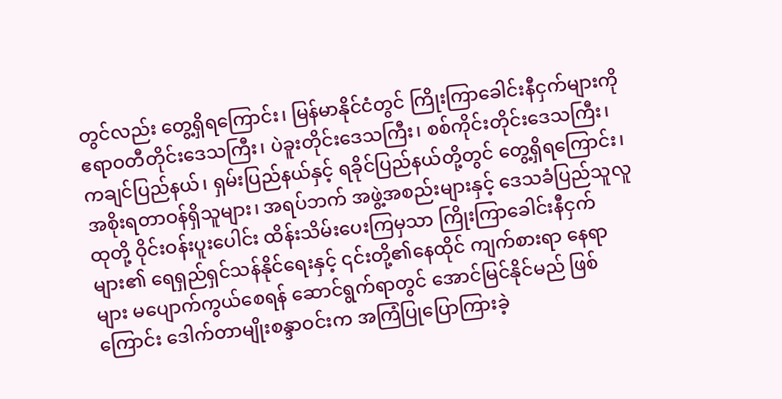တွင်လည်း တွေ့ရှိရကြောင်း၊ မြန်မာနိုင်ငံတွင် ကြိုးကြာခေါင်းနီငှက်များကို ဧရာဝတီတိုင်းဒေသကြီး၊ ပဲခူးတိုင်းဒေသကြီး၊ စစ်ကိုင်းတိုင်းဒေသကြီး၊ ကချင်ပြည်နယ်၊ ရှမ်းပြည်နယ်နှင့် ရခိုင်ပြည်နယ်တို့တွင် တွေ့ရှိရကြောင်း၊ အစိုးရတာဝန်ရှိသူများ၊ အရပ်ဘက် အဖွဲ့အစည်းများနှင့် ဒေသခံပြည်သူလူထုတို့ ဝိုင်းဝန်းပူးပေါင်း ထိန်းသိမ်းပေးကြမှသာ ကြိုးကြာခေါင်းနီငှက်များ၏ ရေရှည်ရှင်သန်နိုင်ရေးနှင့် ၎င်းတို့၏နေထိုင် ကျက်စားရာ နေရာများ မပျောက်ကွယ်စေရန် ဆောင်ရွက်ရာတွင် အောင်မြင်နိုင်မည် ဖြစ်ကြောင်း ဒေါက်တာမျိုးစန္ဒာဝင်းက အကြံပြုပြောကြားခဲ့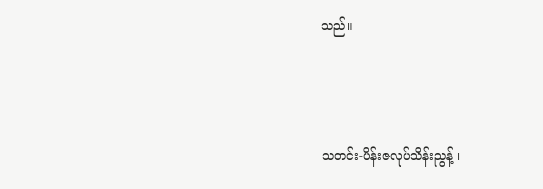သည်။



သတင်း-ပိန်းဇလုပ်သိန်းညွန့် ၊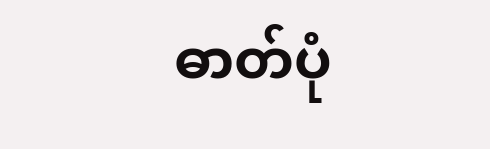ဓာတ်ပုံ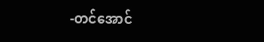-တင်အောင်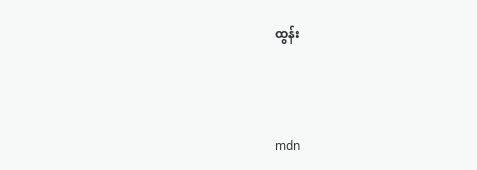ထွန်း



mdn